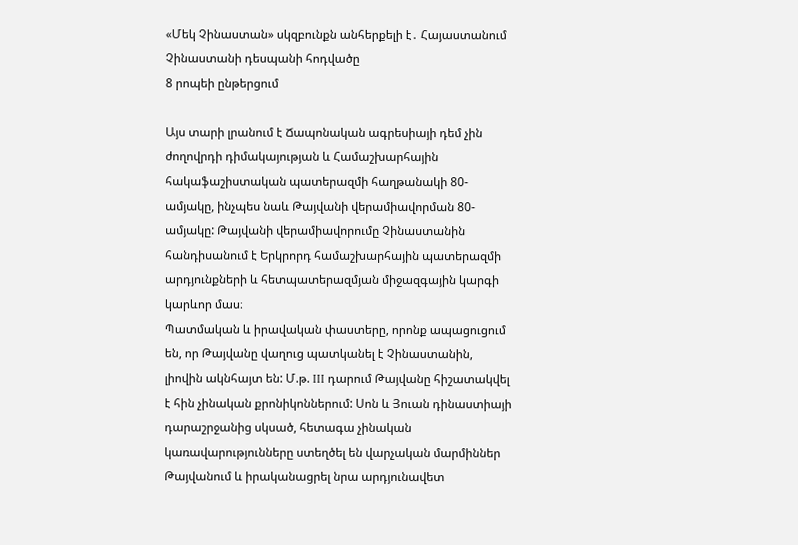«Մեկ Չինաստան» սկզբունքն անհերքելի է․ Հայաստանում Չինաստանի դեսպանի հոդվածը
8 րոպեի ընթերցում

Այս տարի լրանում է Ճապոնական ագրեսիայի դեմ չին ժողովրդի դիմակայության և Համաշխարհային հակաֆաշիստական պատերազմի հաղթանակի 80-ամյակը, ինչպես նաև Թայվանի վերամիավորման 80-ամյակը: Թայվանի վերամիավորումը Չինաստանին հանդիսանում է Երկրորդ համաշխարհային պատերազմի արդյունքների և հետպատերազմյան միջազգային կարգի կարևոր մաս։
Պատմական և իրավական փաստերը, որոնք ապացուցում են, որ Թայվանը վաղուց պատկանել է Չինաստանին, լիովին ակնհայտ են: Մ.թ. III դարում Թայվանը հիշատակվել է հին չինական քրոնիկոններում: Սոն և Յուան դինաստիայի դարաշրջանից սկսած, հետագա չինական կառավարությունները ստեղծել են վարչական մարմիններ Թայվանում և իրականացրել նրա արդյունավետ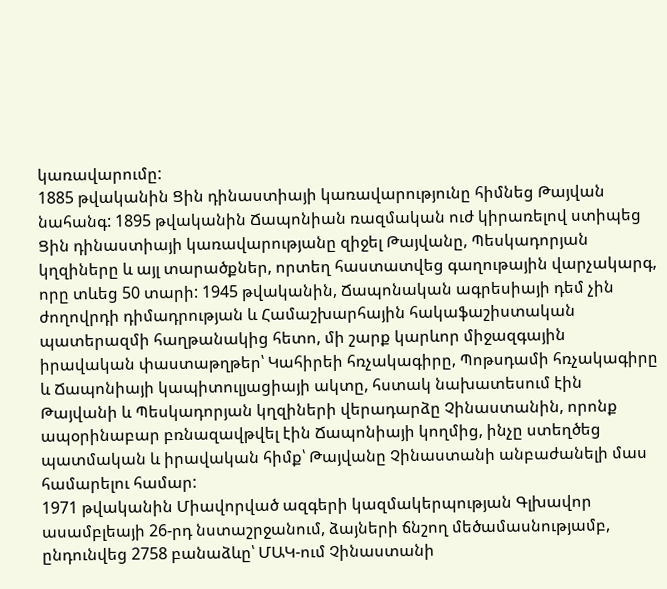կառավարումը:
1885 թվականին Ցին դինաստիայի կառավարությունը հիմնեց Թայվան նահանգ: 1895 թվականին Ճապոնիան ռազմական ուժ կիրառելով ստիպեց Ցին դինաստիայի կառավարությանը զիջել Թայվանը, Պեսկադորյան կղզիները և այլ տարածքներ, որտեղ հաստատվեց գաղութային վարչակարգ, որը տևեց 50 տարի: 1945 թվականին, Ճապոնական ագրեսիայի դեմ չին ժողովրդի դիմադրության և Համաշխարհային հակաֆաշիստական պատերազմի հաղթանակից հետո, մի շարք կարևոր միջազգային իրավական փաստաթղթեր՝ Կահիրեի հռչակագիրը, Պոթսդամի հռչակագիրը և Ճապոնիայի կապիտուլյացիայի ակտը, հստակ նախատեսում էին Թայվանի և Պեսկադորյան կղզիների վերադարձը Չինաստանին, որոնք ապօրինաբար բռնազավթվել էին Ճապոնիայի կողմից, ինչը ստեղծեց պատմական և իրավական հիմք՝ Թայվանը Չինաստանի անբաժանելի մաս համարելու համար:
1971 թվականին Միավորված ազգերի կազմակերպության Գլխավոր ասամբլեայի 26-րդ նստաշրջանում, ձայների ճնշող մեծամասնությամբ, ընդունվեց 2758 բանաձևը՝ ՄԱԿ-ում Չինաստանի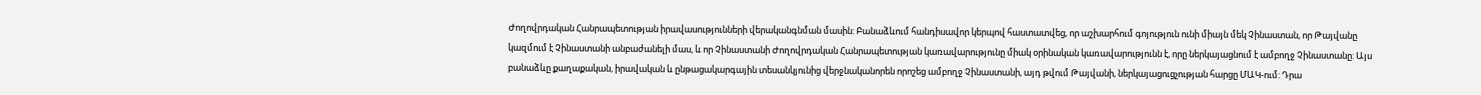Ժողովրդական Հանրապետության իրավասությունների վերականգնման մասին: Բանաձևում հանդիսավոր կերպով հաստատվեց, որ աշխարհում գոյություն ունի միայն մեկ Չինաստան, որ Թայվանը կազմում է Չինաստանի անբաժանելի մաս, և որ Չինաստանի Ժողովրդական Հանրապետության կառավարությունը միակ օրինական կառավարությունն է, որը ներկայացնում է ամբողջ Չինաստանը: Այս բանաձևը քաղաքական, իրավական և ընթացակարգային տեսանկյունից վերջնականորեն որոշեց ամբողջ Չինաստանի, այդ թվում Թայվանի, ներկայացուցչության հարցը ՄԱԿ-ում: Դրա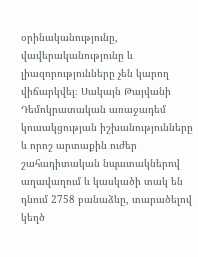օրինականությունը, վավերականությունը և լիազորությունները չեն կարող վիճարկվել։ Սակայն Թայվանի Դեմոկրատական առաջադեմ կուսակցության իշխանությունները և որոշ արտաքին ուժեր շահադիտական նպատակներով աղավաղում և կասկածի տակ են դնում 2758 բանաձևը, տարածելով կեղծ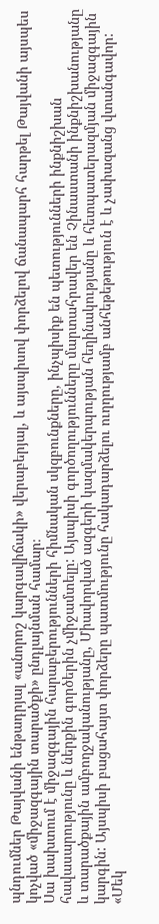պնդումներ Թայվանի ենթադրյալ «անորոշ կարգավիճակի» վերաբերյալ, և այսպիսով փորձելով ճանապարհ հարթել Թայվանի այսպես կոչված «միջազգային տարածքի» ընդլայնման համար։
Սա խախտում է միջազգային հարաբերությունների հիմնական սկզբունքները, ինչպիսիք են պետությունների ինքնիշխան հավասարությունը և ներքին գործերին չմիջամտելը: Այսպիսի գործողությունները մարտահրավեր են Չինաստանի ինքնիշխանությանը և տարածքային ամբողջականությանը, Միավորված ազգերի կազմակերպության հեղինակությանը և հետպատերազմյան միջազգային կարգին: Այսպիսի բացահայտ փորձերը պատմությունը հակադարձելու ուղղությամբ անհեթեթություն է և չափազանց վտանգավոր:
«Մեկ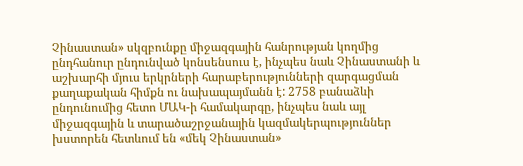Չինաստան» սկզբունքը միջազգային հանրության կողմից ընդհանուր ընդունված կոնսենսուս է, ինչպես նաև Չինաստանի և աշխարհի մյուս երկրների հարաբերությունների զարգացման քաղաքական հիմքն ու նախապայմանն է: 2758 բանաձևի ընդունումից հետո ՄԱԿ-ի համակարգը, ինչպես նաև այլ միջազգային և տարածաշրջանային կազմակերպություններ խստորեն հետևում են «մեկ Չինաստան»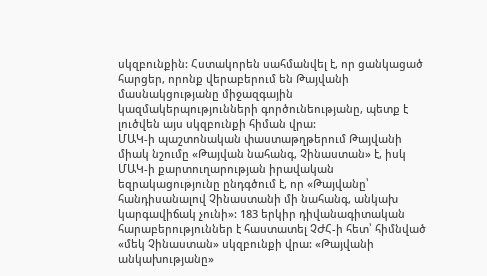սկզբունքին: Հստակորեն սահմանվել է, որ ցանկացած հարցեր, որոնք վերաբերում են Թայվանի մասնակցությանը միջազգային կազմակերպությունների գործունեությանը, պետք է լուծվեն այս սկզբունքի հիման վրա:
ՄԱԿ-ի պաշտոնական փաստաթղթերում Թայվանի միակ նշումը «Թայվան նահանգ, Չինաստան» է, իսկ ՄԱԿ-ի քարտուղարության իրավական եզրակացությունը ընդգծում է, որ «Թայվանը՝ հանդիսանալով Չինաստանի մի նահանգ, անկախ կարգավիճակ չունի»: 183 երկիր դիվանագիտական հարաբերություններ է հաստատել ՉԺՀ-ի հետ՝ հիմնված «մեկ Չինաստան» սկզբունքի վրա: «Թայվանի անկախությանը»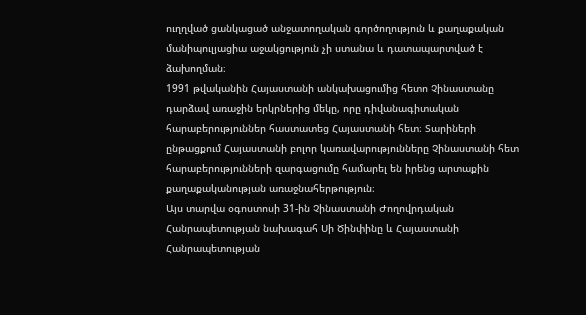ուղղված ցանկացած անջատողական գործողություն և քաղաքական մանիպուլյացիա աջակցություն չի ստանա և դատապարտված է ձախողման։
1991 թվականին Հայաստանի անկախացումից հետո Չինաստանը դարձավ առաջին երկրներից մեկը, որը դիվանագիտական հարաբերություններ հաստատեց Հայաստանի հետ։ Տարիների ընթացքում Հայաստանի բոլոր կառավարությունները Չինաստանի հետ հարաբերությունների զարգացումը համարել են իրենց արտաքին քաղաքականության առաջնահերթություն։
Այս տարվա օգոստոսի 31-ին Չինաստանի Ժողովրդական Հանրապետության նախագահ Սի Ծինփինը և Հայաստանի Հանրապետության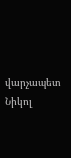վարչապետ Նիկոլ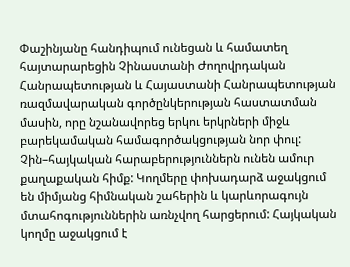Փաշինյանը հանդիպում ունեցան և համատեղ հայտարարեցին Չինաստանի Ժողովրդական Հանրապետության և Հայաստանի Հանրապետության ռազմավարական գործընկերության հաստատման մասին, որը նշանավորեց երկու երկրների միջև բարեկամական համագործակցության նոր փուլ:
Չին–հայկական հարաբերություններն ունեն ամուր քաղաքական հիմք: Կողմերը փոխադարձ աջակցում են միմյանց հիմնական շահերին և կարևորագույն մտահոգություններին առնչվող հարցերում: Հայկական կողմը աջակցում է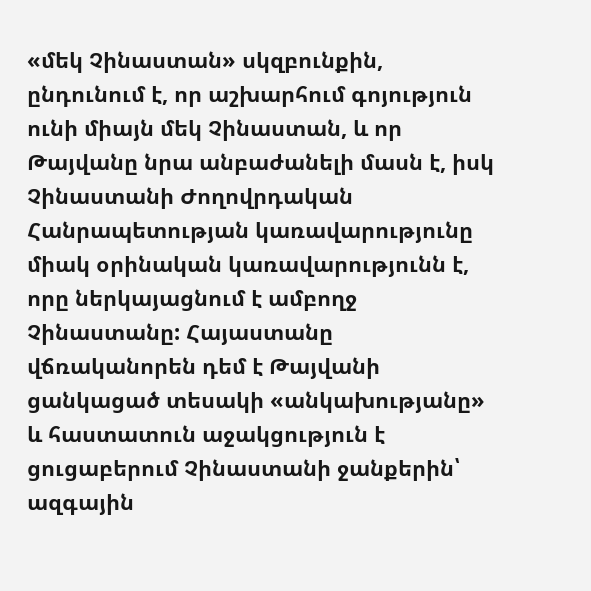«մեկ Չինաստան» սկզբունքին, ընդունում է, որ աշխարհում գոյություն ունի միայն մեկ Չինաստան, և որ Թայվանը նրա անբաժանելի մասն է, իսկ Չինաստանի Ժողովրդական Հանրապետության կառավարությունը միակ օրինական կառավարությունն է, որը ներկայացնում է ամբողջ Չինաստանը: Հայաստանը վճռականորեն դեմ է Թայվանի ցանկացած տեսակի «անկախությանը» և հաստատուն աջակցություն է ցուցաբերում Չինաստանի ջանքերին՝ ազգային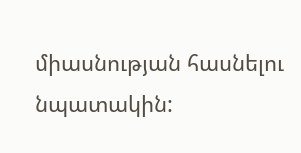միասնության հասնելու նպատակին: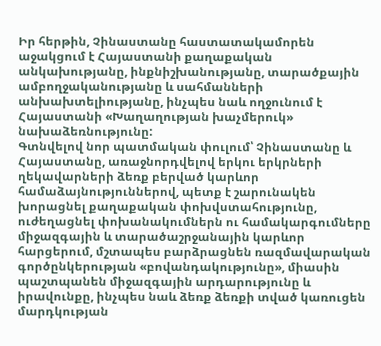Իր հերթին, Չինաստանը հաստատակամորեն աջակցում է Հայաստանի քաղաքական անկախությանը, ինքնիշխանությանը, տարածքային ամբողջականությանը և սահմանների անխախտելիությանը, ինչպես նաև ողջունում է Հայաստանի «Խաղաղության խաչմերուկ» նախաձեռնությունը:
Գտնվելով նոր պատմական փուլում՝ Չինաստանը և Հայաստանը, առաջնորդվելով երկու երկրների ղեկավարների ձեռք բերված կարևոր համաձայնություններով, պետք է շարունակեն խորացնել քաղաքական փոխվստահությունը, ուժեղացնել փոխանակումներն ու համակարգումները միջազգային և տարածաշրջանային կարևոր հարցերում, մշտապես բարձրացնեն ռազմավարական գործընկերության «բովանդակությունը», միասին պաշտպանեն միջազգային արդարությունը և իրավունքը, ինչպես նաև ձեռք ձեռքի տված կառուցեն մարդկության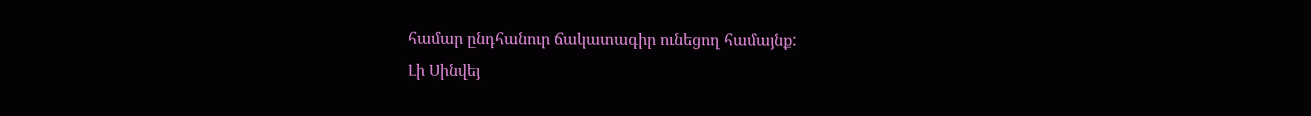համար ընդհանուր ճակատագիր ունեցող համայնք:
Լի Սինվեյ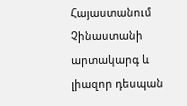Հայաստանում Չինաստանի արտակարգ և լիազոր դեսպան